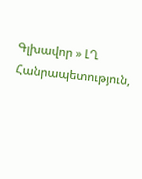Գլխավոր » ԼՂ Հանրապետություն,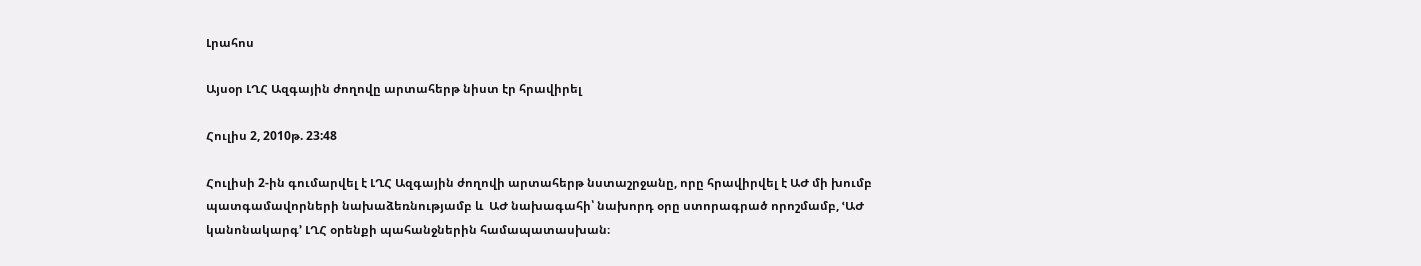Լրահոս

Այսօր ԼՂՀ Ազգային ժողովը արտահերթ նիստ էր հրավիրել

Հուլիս 2, 2010թ. 23:48

Հուլիսի 2-ին գումարվել է ԼՂՀ Ազգային ժողովի արտահերթ նստաշրջանը, որը հրավիրվել է ԱԺ մի խումբ պատգամավորների նախաձեռնությամբ և  ԱԺ նախագահի՝ նախորդ օրը ստորագրած որոշմամբ, ՙԱԺ կանոնակարգ՚ ԼՂՀ օրենքի պահանջներին համապատասխան։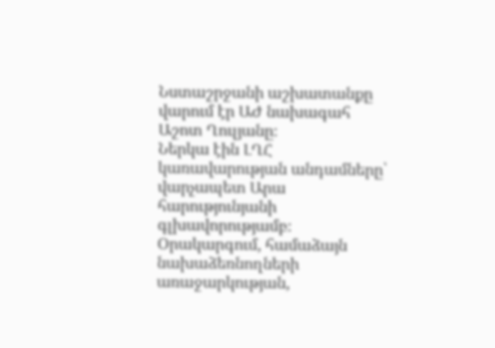Նստաշրջանի աշխատանքը վարում էր ԱԺ նախագահ Աշոտ Ղուլյանը։
Ներկա էին ԼՂՀ կառավարության անդամները՝ վարչապետ Արա հարությունյանի գլխավորությամբ։
Օրակարգում, համաձայն նախաձեռնողների առաջարկության,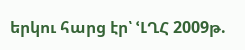երկու հարց էր՝ ՙԼՂՀ 2009թ.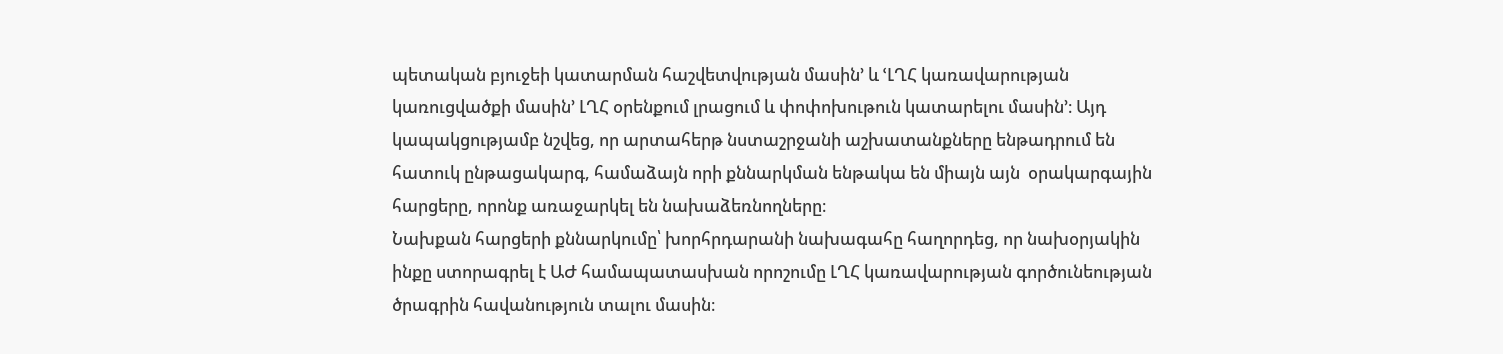պետական բյուջեի կատարման հաշվետվության մասին՚ և ՙԼՂՀ կառավարության կառուցվածքի մասին՚ ԼՂՀ օրենքում լրացում և փոփոխութուն կատարելու մասին՚։ Այդ կապակցությամբ նշվեց, որ արտահերթ նստաշրջանի աշխատանքները ենթադրում են հատուկ ընթացակարգ, համաձայն որի քննարկման ենթակա են միայն այն  օրակարգային հարցերը, որոնք առաջարկել են նախաձեռնողները։
Նախքան հարցերի քննարկումը՝ խորհրդարանի նախագահը հաղորդեց, որ նախօրյակին ինքը ստորագրել է ԱԺ համապատասխան որոշումը ԼՂՀ կառավարության գործունեության ծրագրին հավանություն տալու մասին։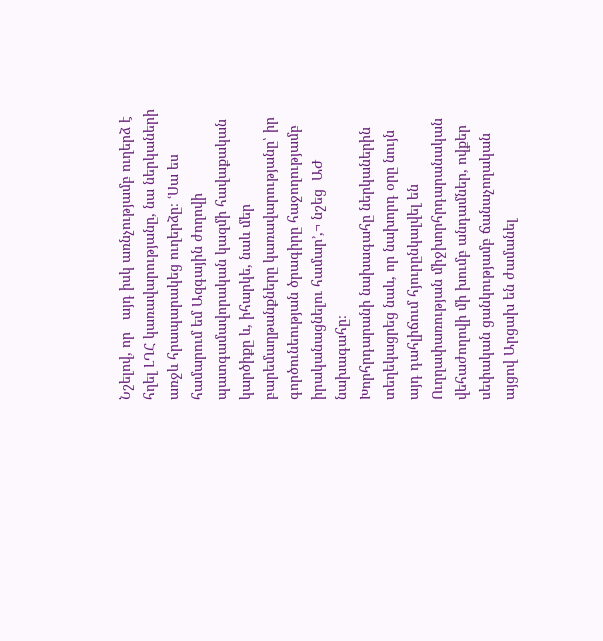Նշելով, որ   այդ իսկ առնչությամբ ուղերձ է հղել ԼՂՀ կառավարությանը, նա ներկաների առջև հրապարակեց ուղերձը։ ՙՍա ես համարում եմ Ազգային ժողովի պատգամավորական կազմի հավաքական կարծիքը և, իհարկե, նաև մեր բարեմաղթանքները կառավարությանը՝ իր գործունեության ծրագիրը հաջողությամբ իրականացնելու համար՚,¬ նշեց  ԱԺ նախագահը։
Խորհրդարանի նախագահը ներկաներին տեղեկացրեց նաև, որ նախորդ օրը նույն այդ դահլիճում հյուրընկալվել են Ուղղափառության միջխորհրդարանական վեհաժողովի մի խումբ անդամներ, ովքեր սեփական ցանկությամբ ճանաչողական այցով Արցախ են ժամանել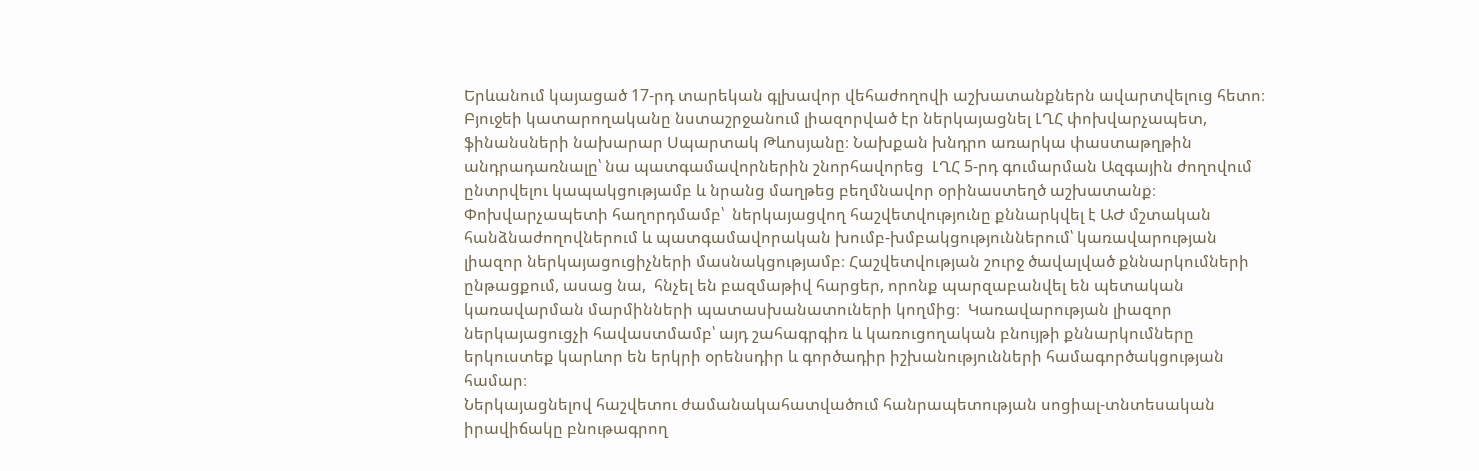Երևանում կայացած 17-րդ տարեկան գլխավոր վեհաժողովի աշխատանքներն ավարտվելուց հետո։
Բյուջեի կատարողականը նստաշրջանում լիազորված էր ներկայացնել ԼՂՀ փոխվարչապետ, ֆինանսների նախարար Սպարտակ Թևոսյանը։ Նախքան խնդրո առարկա փաստաթղթին անդրադառնալը՝ նա պատգամավորներին շնորհավորեց  ԼՂՀ 5-րդ գումարման Ազգային ժողովում ընտրվելու կապակցությամբ և նրանց մաղթեց բեղմնավոր օրինաստեղծ աշխատանք։ Փոխվարչապետի հաղորդմամբ՝  ներկայացվող հաշվետվությունը քննարկվել է ԱԺ մշտական հանձնաժողովներում և պատգամավորական խումբ-խմբակցություններում՝ կառավարության  լիազոր ներկայացուցիչների մասնակցությամբ։ Հաշվետվության շուրջ ծավալված քննարկումների ընթացքում, ասաց նա,  հնչել են բազմաթիվ հարցեր, որոնք պարզաբանվել են պետական կառավարման մարմինների պատասխանատուների կողմից։  Կառավարության լիազոր ներկայացուցչի հավաստմամբ՝ այդ շահագրգիռ և կառուցողական բնույթի քննարկումները երկուստեք կարևոր են երկրի օրենսդիր և գործադիր իշխանությունների համագործակցության համար։
Ներկայացնելով հաշվետու ժամանակահատվածում հանրապետության սոցիալ-տնտեսական իրավիճակը բնութագրող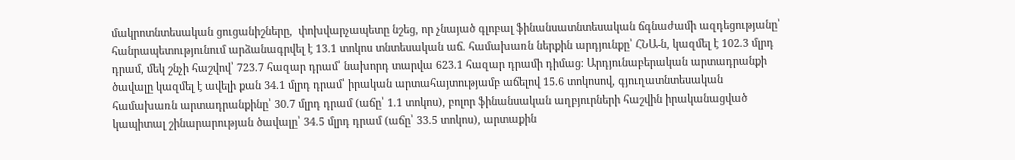մակրոտնտեսական ցուցանիշները,  փոխվարչապետը նշեց, որ չնայած գլոբալ ֆինանսատնտեսական ճգնաժամի ազդեցությանը՝ հանրապետությունում արձանագրվել է 13.1 տոկոս տնտեսական աճ. համախառն ներքին արդյունքը՝ ՀՆԱ-ն, կազմել է 102.3 մլրդ դրամ, մեկ շնչի հաշվով՝ 723.7 հազար դրամ՝ նախորդ տարվա 623.1 հազար դրամի դիմաց։ Արդյունաբերական արտադրանքի ծավալը կազմել է ավելի քան 34.1 մլրդ դրամ՝ իրական արտահայտությամբ աճելով 15.6 տոկոսով, գյուղատնտեսական համախառն արտադրանքինը՝ 30.7 մլրդ դրամ (աճը՝ 1.1 տոկոս), բոլոր ֆինանսական աղբյուրների հաշվին իրականացված կապիտալ շինարարության ծավալը՝ 34.5 մլրդ դրամ (աճը՝ 33.5 տոկոս), արտաքին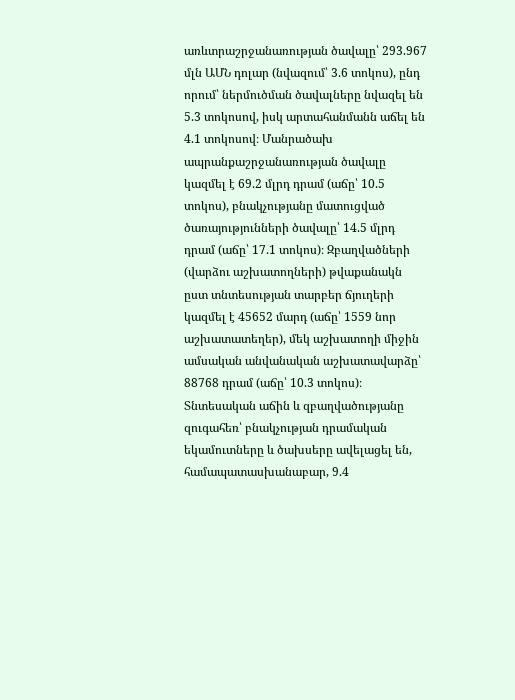առևտրաշրջանառության ծավալը՝ 293.967 մլն ԱՄՆ դոլար (նվազում՝ 3.6 տոկոս), ընդ որում՝ ներմուծման ծավալները նվազել են 5.3 տոկոսով, իսկ արտահանմանն աճել են 4.1 տոկոսով։ Մանրածախ ապրանքաշրջանառության ծավալը կազմել է 69.2 մլրդ դրամ (աճը՝ 10.5 տոկոս), բնակչությանը մատուցված ծառայությունների ծավալը՝ 14.5 մլրդ դրամ (աճը՝ 17.1 տոկոս)։ Զբաղվածների (վարձու աշխատողների) թվաքանակն ըստ տնտեսության տարբեր ճյուղերի կազմել է 45652 մարդ (աճը՝ 1559 նոր աշխատատեղեր), մեկ աշխատողի միջին ամսական անվանական աշխատավարձը՝ 88768 դրամ (աճը՝ 10.3 տոկոս)։ Տնտեսական աճին և զբաղվածությանը զուգահեռ՝ բնակչության դրամական եկամուտները և ծախսերը ավելացել են, համապատասխանաբար, 9.4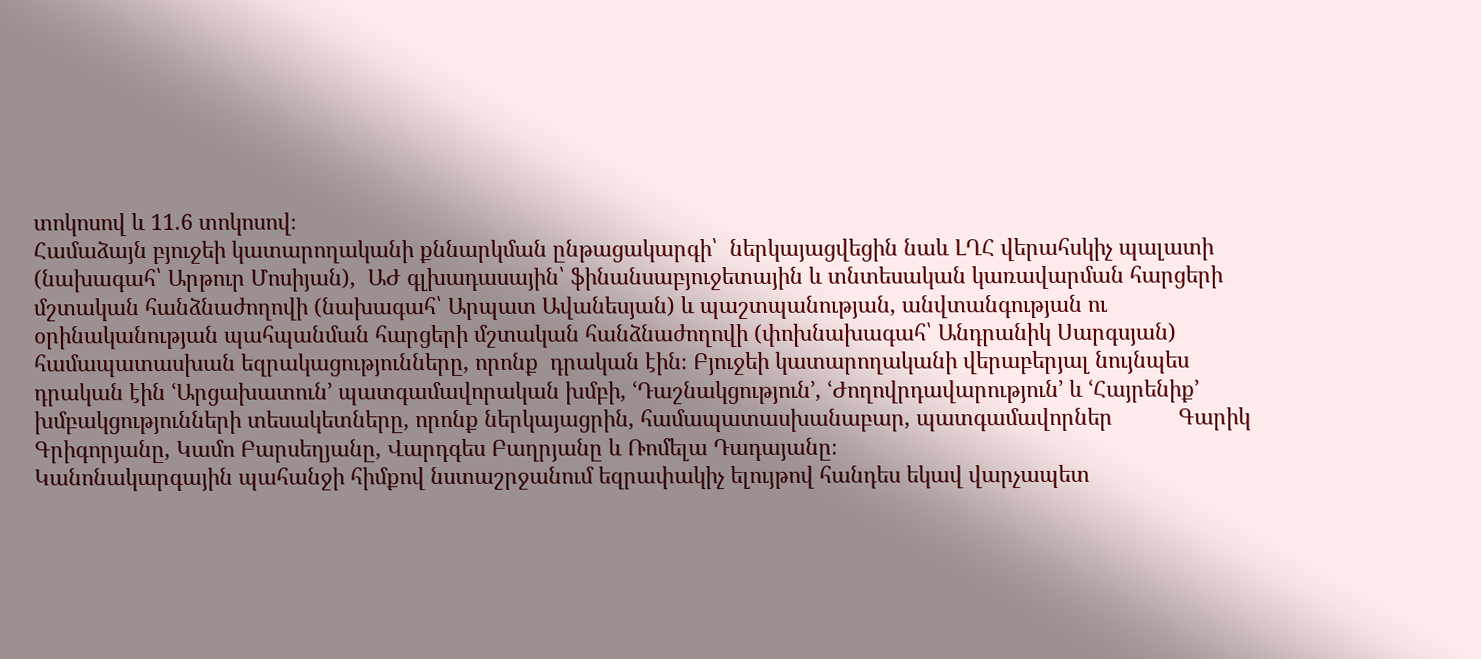տոկոսով և 11.6 տոկոսով։
Համաձայն բյուջեի կատարողականի քննարկման ընթացակարգի՝  ներկայացվեցին նաև ԼՂՀ վերահսկիչ պալատի (նախագահ՝ Արթուր Մոսիյան),  ԱԺ գլխադասային՝ ֆինանսաբյուջետային և տնտեսական կառավարման հարցերի մշտական հանձնաժողովի (նախագահ՝ Արպատ Ավանեսյան) և պաշտպանության, անվտանգության ու օրինականության պահպանման հարցերի մշտական հանձնաժողովի (փոխնախագահ՝ Անդրանիկ Սարգսյան) համապատասխան եզրակացությունները, որոնք  դրական էին։ Բյուջեի կատարողականի վերաբերյալ նույնպես դրական էին ՙԱրցախատուն՚ պատգամավորական խմբի, ՙԴաշնակցություն՚, ՙԺողովրդավարություն՚ և ՙՀայրենիք՚ խմբակցությունների տեսակետները, որոնք ներկայացրին, համապատասխանաբար, պատգամավորներ           Գարիկ Գրիգորյանը, Կամո Բարսեղյանը, Վարդգես Բաղրյանը և Ռոմելա Դադայանը։
Կանոնակարգային պահանջի հիմքով նստաշրջանում եզրափակիչ ելույթով հանդես եկավ վարչապետ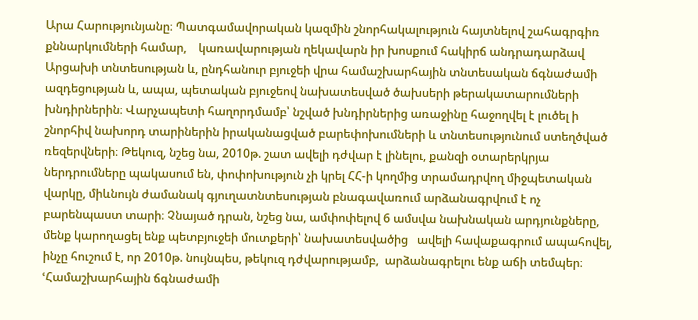Արա Հարությունյանը։ Պատգամավորական կազմին շնորհակալություն հայտնելով շահագրգիռ քննարկումների համար,    կառավարության ղեկավարն իր խոսքում հակիրճ անդրադարձավ Արցախի տնտեսության և, ընդհանուր բյուջեի վրա համաշխարհային տնտեսական ճգնաժամի ազդեցության և, ապա, պետական բյուջեով նախատեսված ծախսերի թերակատարումների խնդիրներին։ Վարչապետի հաղորդմամբ՝ նշված խնդիրներից առաջինը հաջողվել է լուծել ի շնորհիվ նախորդ տարիներին իրականացված բարեփոխումների և տնտեսությունում ստեղծված ռեզերվների։ Թեկուզ, նշեց նա, 2010թ. շատ ավելի դժվար է լինելու, քանզի օտարերկրյա ներդրումները պակասում են, փոփոխություն չի կրել ՀՀ-ի կողմից տրամադրվող միջպետական վարկը, միևնույն ժամանակ գյուղատնտեսության բնագավառում արձանագրվում է ոչ բարենպաստ տարի։ Չնայած դրան, նշեց նա, ամփոփելով 6 ամսվա նախնական արդյունքները, մենք կարողացել ենք պետբյուջեի մուտքերի՝ նախատեսվածից   ավելի հավաքագրում ապահովել, ինչը հուշում է, որ 2010թ. նույնպես, թեկուզ դժվարությամբ,  արձանագրելու ենք աճի տեմպեր։ ՙՀամաշխարհային ճգնաժամի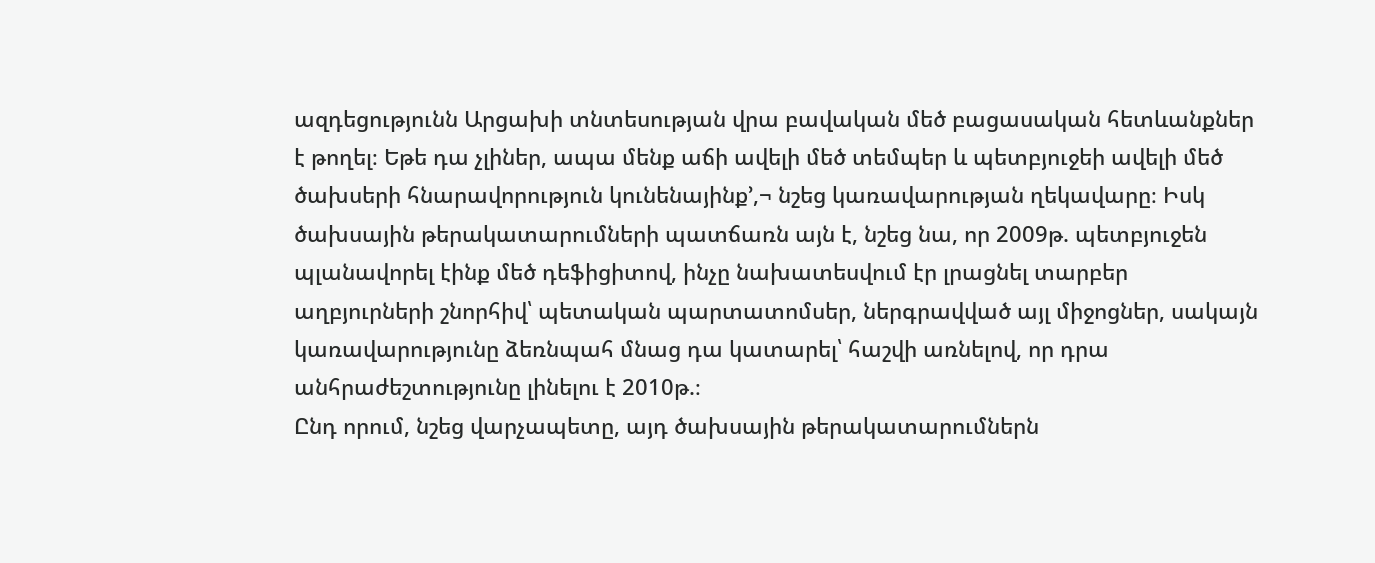ազդեցությունն Արցախի տնտեսության վրա բավական մեծ բացասական հետևանքներ է թողել։ Եթե դա չլիներ, ապա մենք աճի ավելի մեծ տեմպեր և պետբյուջեի ավելի մեծ ծախսերի հնարավորություն կունենայինք՚,¬ նշեց կառավարության ղեկավարը։ Իսկ ծախսային թերակատարումների պատճառն այն է, նշեց նա, որ 2009թ. պետբյուջեն պլանավորել էինք մեծ դեֆիցիտով, ինչը նախատեսվում էր լրացնել տարբեր աղբյուրների շնորհիվ՝ պետական պարտատոմսեր, ներգրավված այլ միջոցներ, սակայն  կառավարությունը ձեռնպահ մնաց դա կատարել՝ հաշվի առնելով, որ դրա անհրաժեշտությունը լինելու է 2010թ.։
Ընդ որում, նշեց վարչապետը, այդ ծախսային թերակատարումներն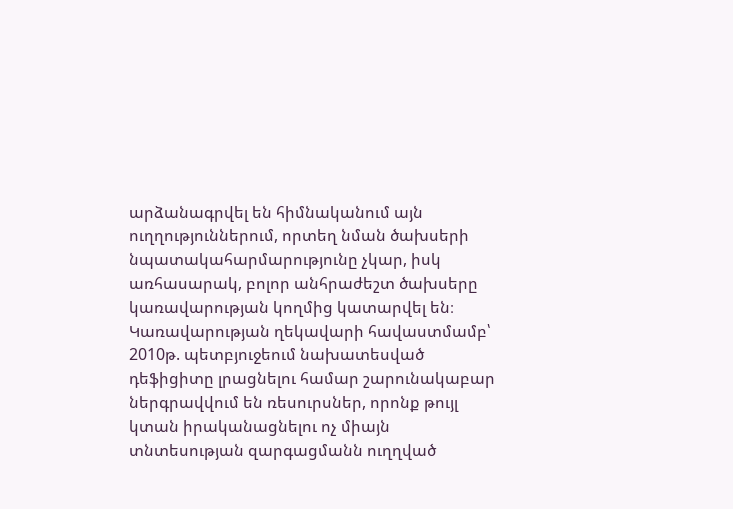արձանագրվել են հիմնականում այն ուղղություններում, որտեղ նման ծախսերի նպատակահարմարությունը չկար, իսկ առհասարակ, բոլոր անհրաժեշտ ծախսերը կառավարության կողմից կատարվել են։ Կառավարության ղեկավարի հավաստմամբ՝ 2010թ. պետբյուջեում նախատեսված  դեֆիցիտը լրացնելու համար շարունակաբար  ներգրավվում են ռեսուրսներ, որոնք թույլ կտան իրականացնելու ոչ միայն տնտեսության զարգացմանն ուղղված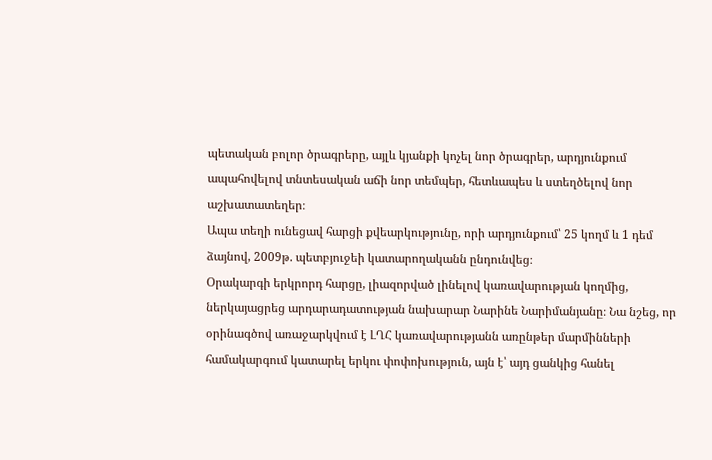պետական բոլոր ծրագրերը, այլև կյանքի կոչել նոր ծրագրեր, արդյունքում ապահովելով տնտեսական աճի նոր տեմպեր, հետևապես և ստեղծելով նոր աշխատատեղեր։
Ապա տեղի ունեցավ հարցի քվեարկությունը, որի արդյունքում՝ 25 կողմ և 1 դեմ ձայնով, 2009թ. պետբյուջեի կատարողականն ընդունվեց։
Օրակարգի երկրորդ հարցը, լիազորված լինելով կառավարության կողմից,   ներկայացրեց արդարադատության նախարար Նարինե Նարիմանյանը։ Նա նշեց, որ օրինագծով առաջարկվում է ԼՂՀ կառավարությանն առընթեր մարմինների համակարգում կատարել երկու փոփոխություն, այն է՝ այդ ցանկից հանել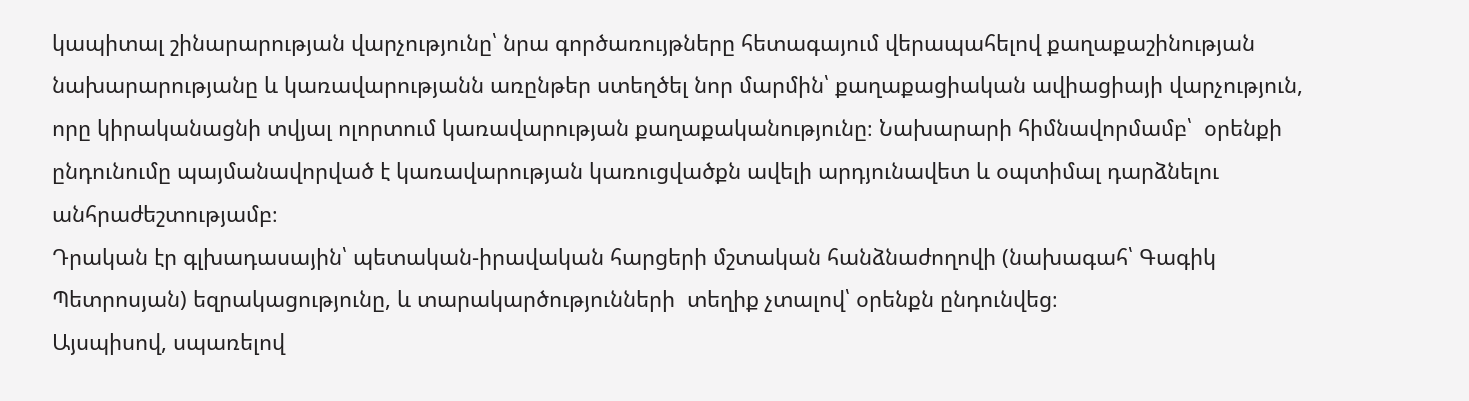կապիտալ շինարարության վարչությունը՝ նրա գործառույթները հետագայում վերապահելով քաղաքաշինության նախարարությանը և կառավարությանն առընթեր ստեղծել նոր մարմին՝ քաղաքացիական ավիացիայի վարչություն, որը կիրականացնի տվյալ ոլորտում կառավարության քաղաքականությունը։ Նախարարի հիմնավորմամբ՝  օրենքի ընդունումը պայմանավորված է կառավարության կառուցվածքն ավելի արդյունավետ և օպտիմալ դարձնելու անհրաժեշտությամբ։
Դրական էր գլխադասային՝ պետական-իրավական հարցերի մշտական հանձնաժողովի (նախագահ՝ Գագիկ Պետրոսյան) եզրակացությունը, և տարակարծությունների  տեղիք չտալով՝ օրենքն ընդունվեց։
Այսպիսով, սպառելով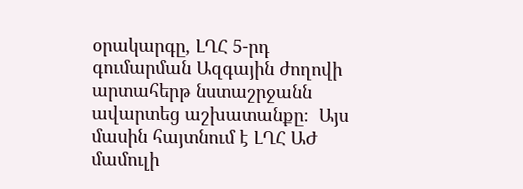օրակարգը, ԼՂՀ 5-րդ գումարման Ազգային ժողովի արտահերթ նստաշրջանն ավարտեց աշխատանքը։  Այս մասին հայտնում է ԼՂՀ ԱԺ մամուլի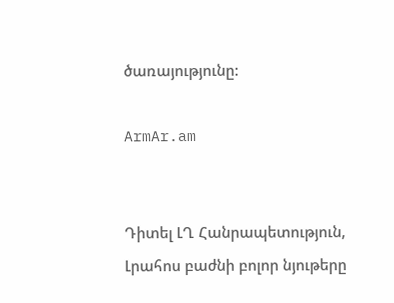ծառայությունը:

ArmAr.am


Դիտել ԼՂ Հանրապետություն, Լրահոս բաժնի բոլոր նյութերը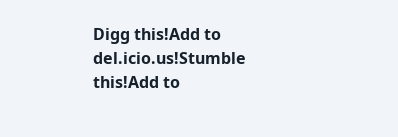Digg this!Add to del.icio.us!Stumble this!Add to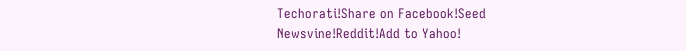Techorati!Share on Facebook!Seed Newsvine!Reddit!Add to Yahoo!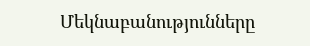Մեկնաբանությունները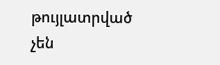թույլատրված չեն